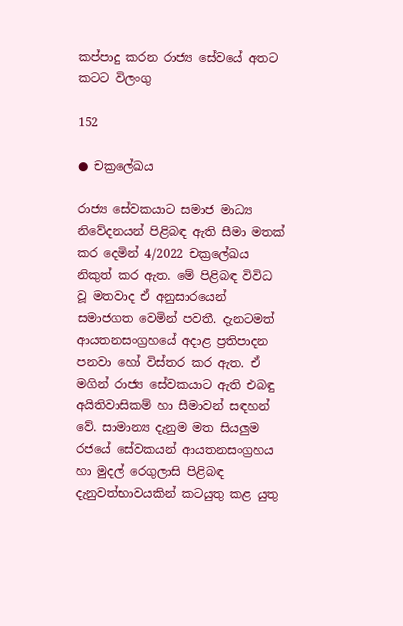කප්පාදු කරන රාජ්‍ය සේවයේ අතට කටට විලංගු

152

● චක්‍රලේඛය

රාජ්‍ය සේවකයාට සමාජ මාධ්‍ය නිවේදනයන් පිළිබඳ ඇති සීමා මතක් කර දෙමින් 4/2022 චක්‍රලේඛය නිකුත් කර ඇත. මේ පිළිබඳ විවිධ වූ මතවාද ඒ අනුසාරයෙන් සමාජගත වෙමින් පවතී. දැනටමත් ආයතනසංග්‍රහයේ අදාළ ප්‍රතිපාදන පනවා හෝ විස්තර කර ඇත. ඒ මගින් රාජ්‍ය සේවකයාට ඇති එබඳු අයිතිවාසිකම් හා සීමාවන් සඳහන් වේ. සාමාන්‍ය දැනුම මත සියලුම රජයේ සේවකයන් ආයතනසංග්‍රහය හා මුදල් රෙගුලාසි පිළිබඳ දැනුවත්භාවයකින් කටයුතු කළ යුතු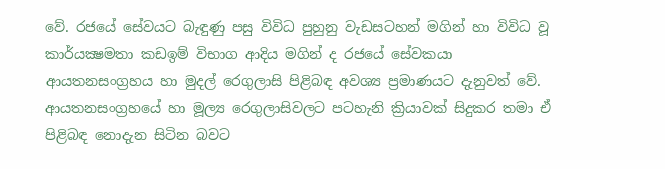වේ. රජයේ සේවයට බැඳුණු පසු විවිධ පුහුනු වැඩසටහන් මගින් හා විවිධ වූ කාර්යක්‍ෂමතා කඩඉම් විභාග ආදිය මගින් ද රජයේ සේවකයා ආයතනසංග්‍රහය හා මුදල් රෙගුලාසි පිළිබඳ අවශ්‍ය ප්‍රමාණයට දැනුවත් වේ. ආයතනසංග්‍රහයේ හා මූල්‍ය රෙගුලාසිවලට පටහැනි ක්‍රියාවක් සිදුකර තමා ඒ පිළිබඳ නොදැන සිටින බවට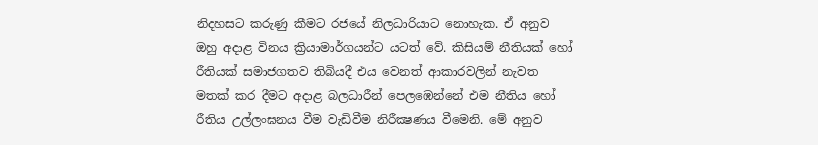නිදහසට කරුණු කීමට රජයේ නිලධාරියාට නොහැක. ඒ අනුව ඔහු අදාළ විනය ක්‍රියාමාර්ගයන්ට යටත් වේ. කිසියම් නීතියක් හෝ රීතියක් සමාජගතව තිබියදී එය වෙනත් ආකාරවලින් නැවත මතක් කර දීමට අදාළ බලධාරීන් පෙලඹෙන්නේ එම නීතිය හෝ රීතිය උල්ලංඝනය වීම වැඩිවීම නිරීක්‍ෂණය වීමෙනි. මේ අනුව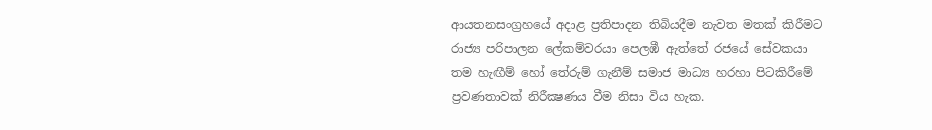ආයතනසංග්‍රහයේ අදාළ ප්‍රතිපාදන තිබියදීම නැවත මතක් කිරීමට රාජ්‍ය පරිපාලන ලේකම්වරයා පෙලඹී ඇත්තේ රජයේ සේවකයා තම හැඟීම් හෝ තේරුම් ගැනීම් සමාජ මාධ්‍ය හරහා පිටකිරීමේ ප්‍රවණතාවක් නිරීක්‍ෂණය වීම නිසා විය හැක.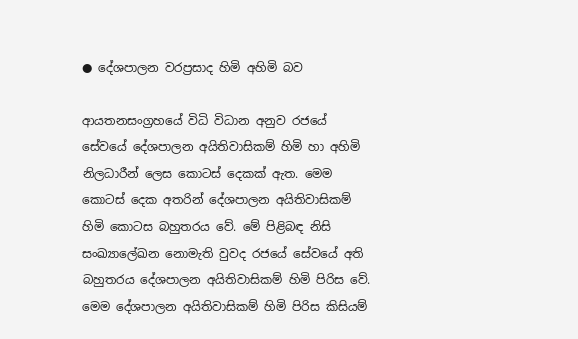● දේශපාලන වරප්‍රසාද හිමි අහිමි බව

ආයතනසංග්‍රහයේ විධි විධාන අනුව රජයේ සේවයේ දේශපාලන අයිතිවාසිකම් හිමි හා අහිමි නිලධාරීන් ලෙස කොටස් දෙකක් ඇත. මෙම කොටස් දෙක අතරින් දේශපාලන අයිතිවාසිකම් හිමි කොටස බහුතරය වේ. මේ පිළිබඳ නිසි සංඛ්‍යාලේඛන නොමැති වුවද රජයේ සේවයේ අති බහුතරය දේශපාලන අයිතිවාසිකම් හිමි පිරිස වේ. මෙම දේශපාලන අයිතිවාසිකම් හිමි පිරිස කිසියම්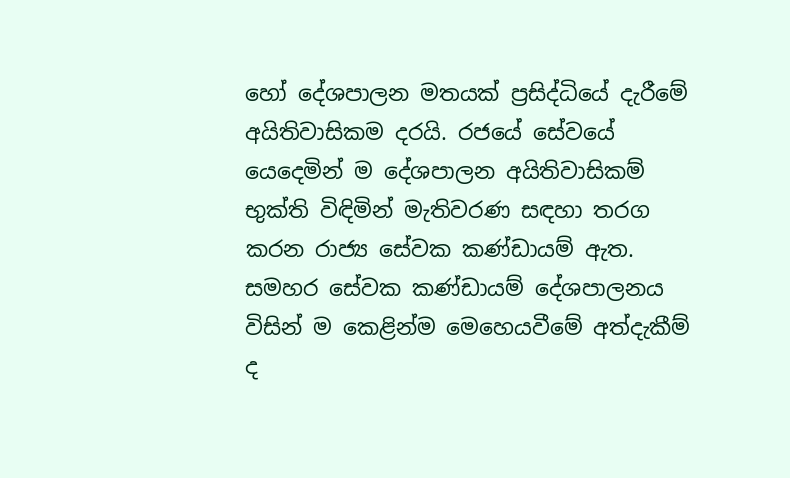හෝ දේශපාලන මතයක් ප්‍රසිද්ධියේ දැරීමේ අයිතිවාසිකම දරයි. රජයේ සේවයේ යෙදෙමින් ම දේශපාලන අයිතිවාසිකම් භුක්ති විඳිමින් මැතිවරණ සඳහා තරග කරන රාජ්‍ය සේවක කණ්ඩායම් ඇත. සමහර සේවක කණ්ඩායම් දේශපාලනය විසින් ම කෙළින්ම මෙහෙයවීමේ අත්දැකීම් ද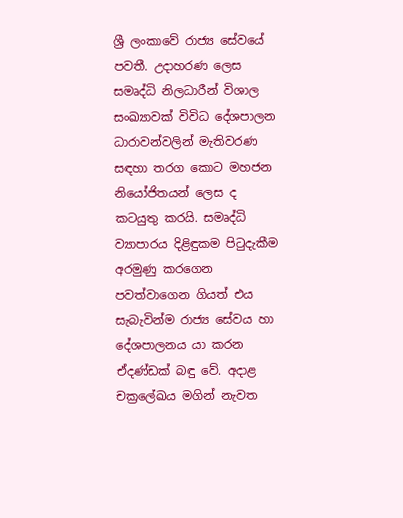ශ්‍රී ලංකාවේ රාජ්‍ය සේවයේ පවතී. උදාහරණ ලෙස සමෘද්ධි නිලධාරීන් විශාල සංඛ්‍යාවක් විවිධ දේශපාලන ධාරාවන්වලින් මැතිවරණ සඳහා තරග කොට මහජන නියෝජිතයන් ලෙස ද කටයුතු කරයි. සමෘද්ධි ව්‍යාපාරය දිළිඳුකම පිටුදැකීම අරමුණු කරගෙන පවත්වාගෙන ගියත් එය සැබැවින්ම රාජ්‍ය සේවය හා දේශපාලනය යා කරන ඒදණ්ඩක් බඳු වේ. අදාළ චක්‍රලේඛය මගින් නැවත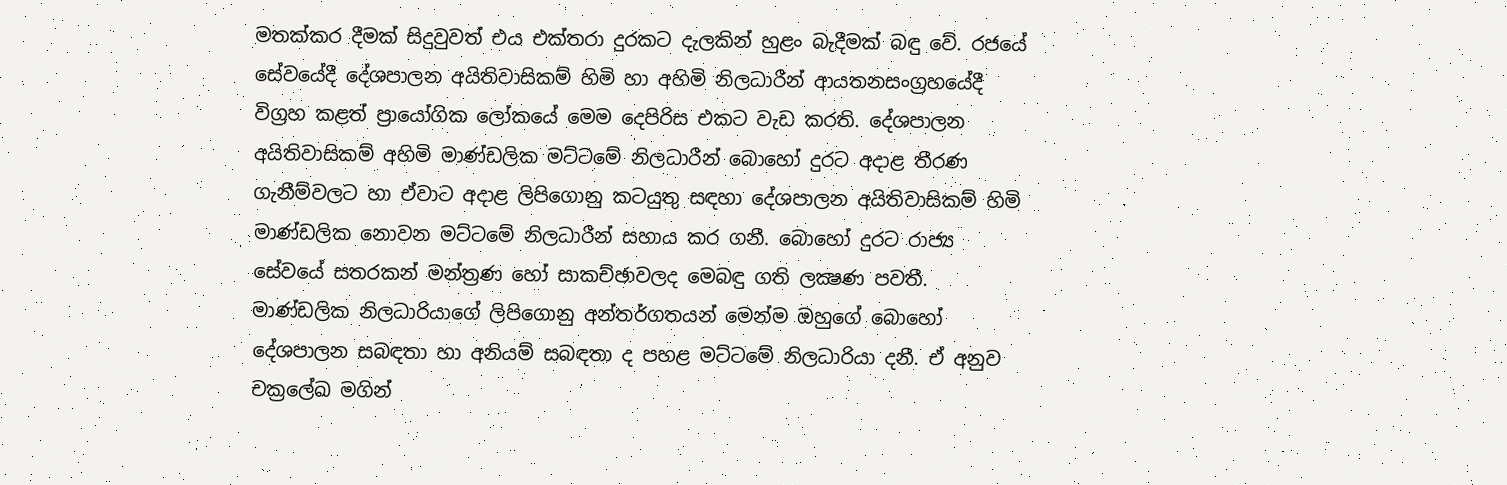මතක්කර දීමක් සිදුවුවත් එය එක්තරා දුරකට දැලකින් හුළං බැදීමක් බඳු වේ. රජයේ සේවයේදී දේශපාලන අයිතිවාසිකම් හිමි හා අහිමි නිලධාරීන් ආයතනසංග්‍රහයේදී විග්‍රහ කළත් ප්‍රායෝගික ලෝකයේ මෙම දෙපිරිස එකට වැඩ කරති. දේශපාලන අයිතිවාසිකම් අහිමි මාණ්ඩලික මට්ටමේ නිලධාරීන් බොහෝ දුරට අදාළ තීරණ ගැනීම්වලට හා ඒවාට අදාළ ලිපිගොනු කටයුතු සඳහා දේශපාලන අයිතිවාසිකම් හිමි මාණ්ඩලික නොවන මට්ටමේ නිලධාරීන් සහාය කර ගනී. බොහෝ දුරට රාජ්‍ය සේවයේ සතරකන් මන්ත්‍රණ හෝ සාකච්ඡාවලද මෙබඳු ගති ලක්‍ෂණ පවතී. මාණ්ඩලික නිලධාරියාගේ ලිපිගොනු අන්තර්ගතයන් මෙන්ම ඔහුගේ බොහෝ දේශපාලන සබඳතා හා අනියම් සබඳතා ද පහළ මට්ටමේ නිලධාරියා දනී. ඒ අනුව චක්‍රලේඛ මගින්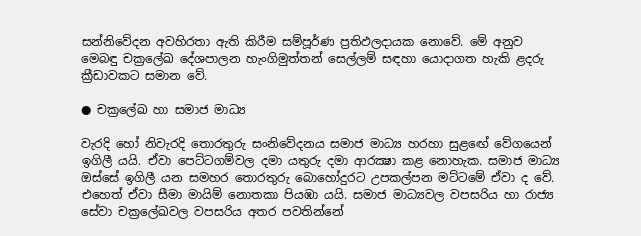සන්නිවේදන අවහිරතා ඇති කිරීම සම්පූර්ණ ප්‍රතිඵලදායක නොවේ. මේ අනුව මෙබඳු චක්‍රලේඛ දේශපාලන හැංගිමුත්තන් සෙල්ලම් සඳහා යොදාගත හැකි ළදරු ක්‍රීඩාවකට සමාන වේ.

● චක්‍රලේඛ හා සමාජ මාධ්‍ය

වැරදි හෝ නිවැරදි තොරතුරු සංනිවේදනය සමාජ මාධ්‍ය හරහා සුළඟේ වේගයෙන් ඉගිලී යයි. ඒවා පෙට්ටගම්වල දමා යතුරු දමා ආරක්‍ෂා කළ නොහැක. සමාජ මාධ්‍ය ඔස්සේ ඉගිලී යන සමහර තොරතුරු බොහෝදුරට උපකල්පන මට්ටමේ ඒවා ද වේ. එහෙත් ඒවා සීමා මායිම් නොතකා පියඹා යයි. සමාජ මාධ්‍යවල වපසරිය හා රාජ්‍ය සේවා චක්‍රලේඛවල වපසරිය අතර පවතින්නේ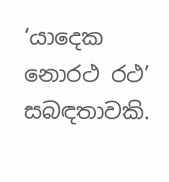‘යාදෙක නොරථ රථ’ සබඳතාවකි.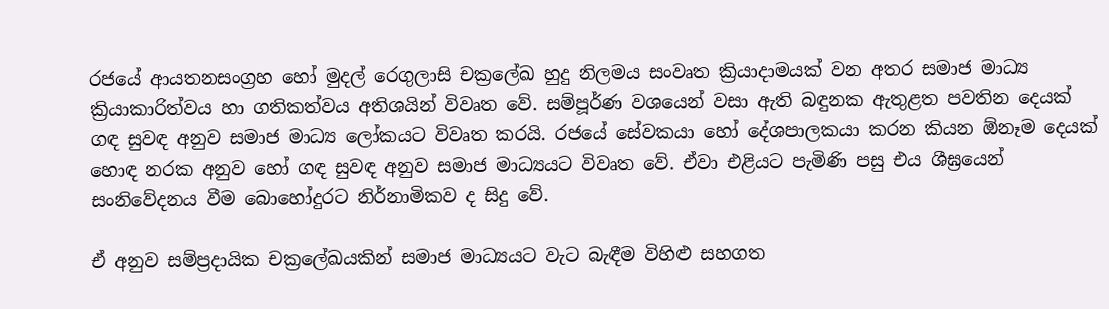රජයේ ආයතනසංග්‍රහ හෝ මුදල් රෙගුලාසි චක්‍රලේඛ හුදු නිලමය සංවෘත ක්‍රියාදාමයක් වන අතර සමාජ මාධ්‍ය ක්‍රියාකාරිත්වය හා ගතිකත්වය අතිශයින් විවෘත වේ. සම්පූර්ණ වශයෙන් වසා ඇති බඳුනක ඇතුළත පවතින දෙයක් ගඳ සුවඳ අනුව සමාජ මාධ්‍ය ලෝකයට විවෘත කරයි. රජයේ සේවකයා හෝ දේශපාලකයා කරන කියන ඕනෑම දෙයක් හොඳ නරක අනුව හෝ ගඳ සුවඳ අනුව සමාජ මාධ්‍යයට විවෘත වේ. ඒවා එළියට පැමිණි පසු එය ශීඝ්‍රයෙන් සංනිවේදනය වීම බොහෝදුරට නිර්නාමිකව ද සිදු වේ.

ඒ අනුව සම්ප්‍රදායික චක්‍රලේඛයකින් සමාජ මාධ්‍යයට වැට බැඳීම විහිළු සහගත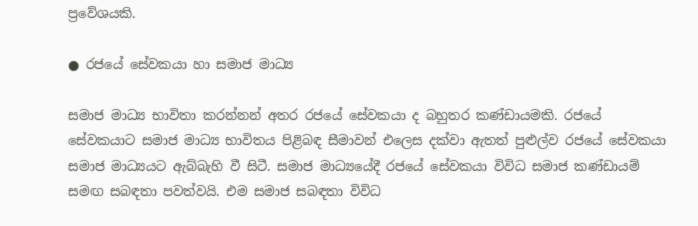ප්‍රවේශයකි.

● රජයේ සේවකයා හා සමාජ මාධ්‍ය

සමාජ මාධ්‍ය භාවිතා කරන්නන් අතර රජයේ සේවකයා ද බහුතර කණ්ඩායමකි. රජයේ සේවකයාට සමාජ මාධ්‍ය භාවිතය පිළිබඳ සීමාවන් එලෙස දක්වා ඇතත් පුළුල්ව රජයේ සේවකයා සමාජ මාධ්‍යයට ඇබ්බැහි වී සිටී. සමාජ මාධ්‍යයේදී රජයේ සේවකයා විවිධ සමාජ කණ්ඩායම් සමඟ සබඳතා පවත්වයි. එම සමාජ සබඳතා විවිධ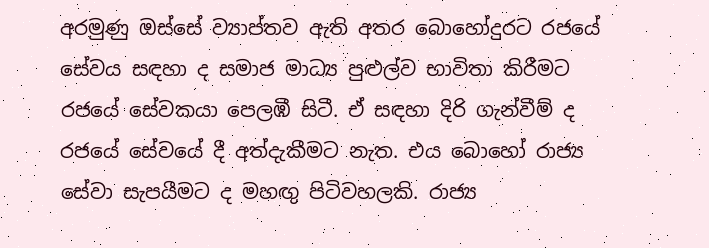අරමුණු ඔස්සේ ව්‍යාප්තව ඇති අතර බොහෝදුරට රජයේ සේවය සඳහා ද සමාජ මාධ්‍ය පුළුල්ව භාවිතා කිරීමට රජයේ සේවකයා පෙලඹී සිටී. ඒ සඳහා දිරි ගැන්වීම් ද රජයේ සේවයේ දී අත්දැකීමට නැත. එය බොහෝ රාජ්‍ය සේවා සැපයීමට ද මහඟු පිටිවහලකි. රාජ්‍ය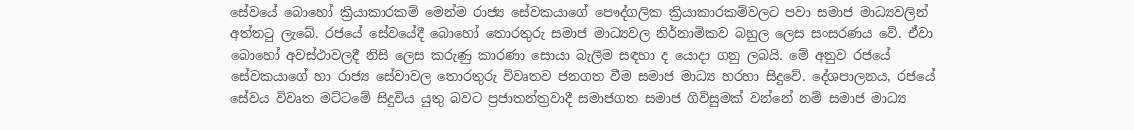සේවයේ බොහෝ ක්‍රියාකාරකම් මෙන්ම රාජ්‍ය සේවකයාගේ පෞද්ගලික ක්‍රියාකාරකම්වලට පවා සමාජ මාධ්‍යවලින් අත්තටු ලැබේ. රජයේ සේවයේදී බොහෝ තොරතුරු සමාජ මාධ්‍යවල නිර්නාමිකව බහුල ලෙස සංසරණය වේ. ඒවා බොහෝ අවස්ථාවලදී නිසි ලෙස කරුණු කාරණා සොයා බැලීම සඳහා ද යොදා ගනු ලබයි. මේ අනුව රජයේ සේවකයාගේ හා රාජ්‍ය සේවාවල තොරතුරු විවෘතව ජනගත වීම සමාජ මාධ්‍ය හරහා සිදුවේ. දේශපාලනය, රජයේ සේවය විවෘත මට්ටමේ සිදුවිය යුතු බවට ප්‍රජාතන්ත්‍රවාදී සමාජගත සමාජ ගිවිසුමක් වන්නේ නම් සමාජ මාධ්‍ය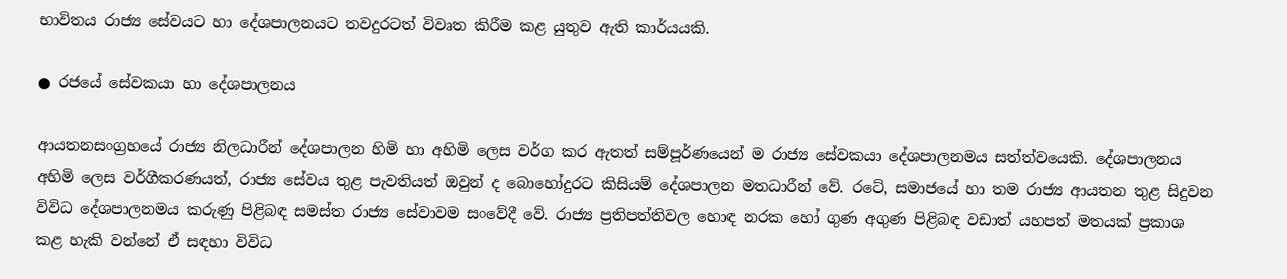භාවිතය රාජ්‍ය සේවයට හා දේශපාලනයට තවදුරටත් විවෘත කිරීම කළ යුතුව ඇති කාර්යයකි.

● රජයේ සේවකයා හා දේශපාලනය

ආයතනසංග්‍රහයේ රාජ්‍ය නිලධාරීන් දේශපාලන හිමි හා අහිමි ලෙස වර්ග කර ඇතත් සම්පූර්ණයෙන් ම රාජ්‍ය සේවකයා දේශපාලනමය සත්ත්වයෙකි. දේශපාලනය අහිමි ලෙස වර්ගීකරණයත්, රාජ්‍ය සේවය තුළ පැවතියත් ඔවුන් ද බොහෝදුරට කිසියම් දේශපාලන මතධාරීන් වේ. රටේ, සමාජයේ හා තම රාජ්‍ය ආයතන තුළ සිදුවන විවිධ දේශපාලනමය කරුණු පිළිබඳ සමස්ත රාජ්‍ය සේවාවම සංවේදී වේ. රාජ්‍ය ප්‍රතිපත්තිවල හොඳ නරක හෝ ගුණ අගුණ පිළිබඳ වඩාත් යහපත් මතයක් ප්‍රකාශ කළ හැකි වන්නේ ඒ සඳහා විවිධ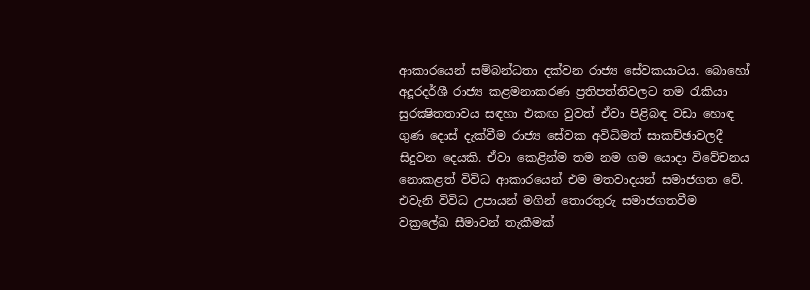ආකාරයෙන් සම්බන්ධතා දක්වන රාජ්‍ය සේවකයාටය. බොහෝ අදූරදර්ශී රාජ්‍ය කළමනාකරණ ප්‍රතිපත්තිවලට තම රැකියා සුරක්‍ෂිතතාවය සඳහා එකඟ වුවත් ඒවා පිළිබඳ වඩා හොඳ ගුණ දොස් දැක්වීම රාජ්‍ය සේවක අවිධිමත් සාකච්ඡාවලදී සිදුවන දෙයකි. ඒවා කෙළින්ම තම නම ගම යොදා විවේචනය නොකළත් විවිධ ආකාරයෙන් එම මතවාදයන් සමාජගත වේ. එවැනි විවිධ උපායන් මගින් තොරතුරු සමාජගතවීම වක්‍රලේඛ සීමාවන් තැකීමක්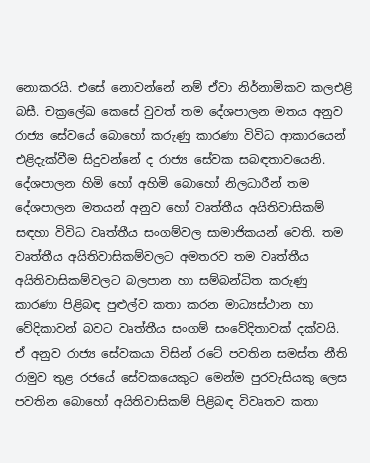නොකරයි. එසේ නොවන්නේ නම් ඒවා නිර්නාමිකව කලඑළි බසී. චක්‍රලේඛ කෙසේ වුවත් තම දේශපාලන මතය අනුව රාජ්‍ය සේවයේ බොහෝ කරුණු කාරණා විවිධ ආකාරයෙන් එළිදැක්වීම සිදුවන්නේ ද රාජ්‍ය සේවක සබඳතාවයෙනි. දේශපාලන හිමි හෝ අහිමි බොහෝ නිලධාරීන් තම දේශපාලන මතයන් අනුව හෝ වෘත්තීය අයිතිවාසිකම් සඳහා විවිධ වෘත්තීය සංගම්වල සාමාජිකයන් වෙති. තම වෘත්තීය අයිතිවාසිකම්වලට අමතරව තම වෘත්තීය අයිතිවාසිකම්වලට බලපාන හා සම්බන්ධිත කරුණු කාරණා පිළිබඳ පුළුල්ව කතා කරන මාධ්‍යස්ථාන හා වේදිකාවන් බවට වෘත්තීය සංගම් සංවේදිතාවක් දක්වයි. ඒ අනුව රාජ්‍ය සේවකයා විසින් රටේ පවතින සමස්ත නීති රාමුව තුළ රජයේ සේවකයෙකුට මෙන්ම පුරවැසියකු ලෙස පවතින බොහෝ අයිතිවාසිකම් පිළිබඳ විවෘතව කතා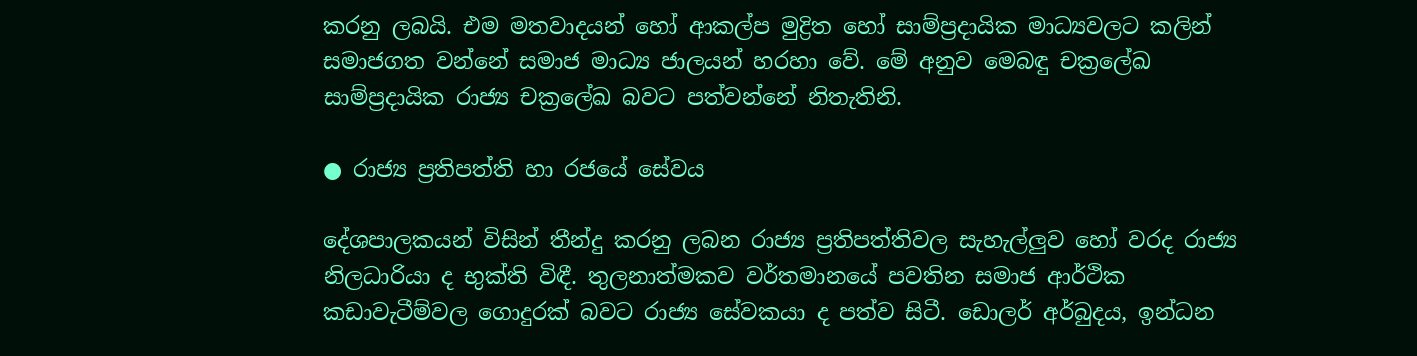කරනු ලබයි. එම මතවාදයන් හෝ ආකල්ප මුද්‍රිත හෝ සාම්ප්‍රදායික මාධ්‍යවලට කලින් සමාජගත වන්නේ සමාජ මාධ්‍ය ජාලයන් හරහා වේ. මේ අනුව මෙබඳු චක්‍රලේඛ සාම්ප්‍රදායික රාජ්‍ය චක්‍රලේඛ බවට පත්වන්නේ නිතැතිනි.

● රාජ්‍ය ප්‍රතිපත්ති හා රජයේ සේවය

දේශපාලකයන් විසින් තීන්දු කරනු ලබන රාජ්‍ය ප්‍රතිපත්තිවල සැහැල්ලුව හෝ වරද රාජ්‍ය නිලධාරියා ද භුක්ති විඳී. තුලනාත්මකව වර්තමානයේ පවතින සමාජ ආර්ථික කඩාවැටීම්වල ගොදුරක් බවට රාජ්‍ය සේවකයා ද පත්ව සිටී. ඩොලර් අර්බුදය, ඉන්ධන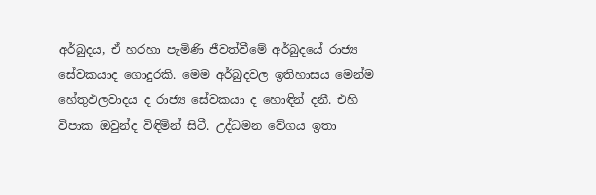අර්බුදය, ඒ හරහා පැමිණි ජීවත්වීමේ අර්බුදයේ රාජ්‍ය සේවකයාද ගොදුරකි. මෙම අර්බුදවල ඉතිහාසය මෙන්ම හේතුඵලවාදය ද රාජ්‍ය සේවකයා ද හොඳින් දනී. එහි විපාක ඔවුන්ද විඳිමින් සිටී. උද්ධමන වේගය ඉතා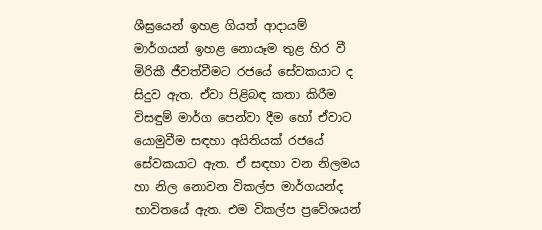ශීඝ්‍රයෙන් ඉහළ ගියත් ආදායම් මාර්ගයන් ඉහළ නොයෑම තුළ හිර වී මිරිකී ජීවත්වීමට රජයේ සේවකයාට ද සිදුව ඇත. ඒවා පිළිබඳ කතා කිරීම විසඳුම් මාර්ග පෙන්වා දීම හෝ ඒවාට යොමුවීම සඳහා අයිතියක් රජයේ සේවකයාට ඇත. ඒ සඳහා වන නිලමය හා නිල නොවන විකල්ප මාර්ගයන්ද භාවිතයේ ඇත. එම විකල්ප ප්‍රවේශයන්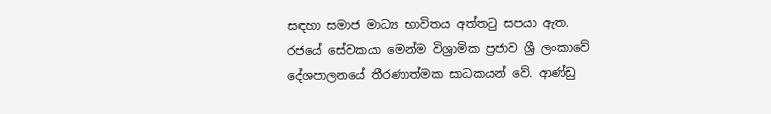සඳහා සමාජ මාධ්‍ය භාවිතය අත්තටු සපයා ඇත. රජයේ සේවකයා මෙන්ම විශ්‍රාමික ප්‍රජාව ශ්‍රී ලංකාවේ දේශපාලනයේ තීරණාත්මක සාධකයන් වේ. ආණ්ඩු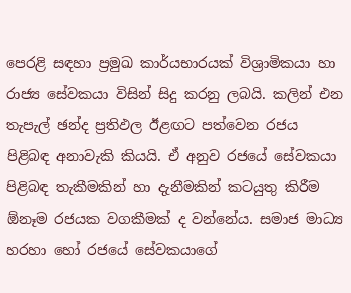පෙරළි සඳහා ප්‍රමුඛ කාර්යභාරයක් විශ්‍රාමිකයා හා රාජ්‍ය සේවකයා විසින් සිදු කරනු ලබයි. කලින් එන තැපැල් ඡන්ද ප්‍රතිඵල ඊළඟට පත්වෙන රජය පිළිබඳ අනාවැකි කියයි. ඒ අනුව රජයේ සේවකයා පිළිබඳ තැකීමකින් හා දැනීමකින් කටයුතු කිරීම ඕනෑම රජයක වගකීමක් ද වන්නේය. සමාජ මාධ්‍ය හරහා හෝ රජයේ සේවකයාගේ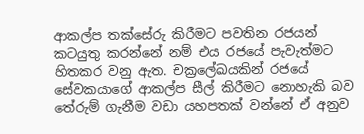ආකල්ප තක්සේරු කිරීමට පවතින රජයන් කටයුතු කරන්නේ නම් එය රජයේ පැවැත්මට හිතකර වනු ඇත. චක්‍රලේඛයකින් රජයේ සේවකයාගේ ආකල්ප සීල් කිරීමට නොහැකි බව තේරුම් ගැනීම වඩා යහපතක් වන්නේ ඒ අනුව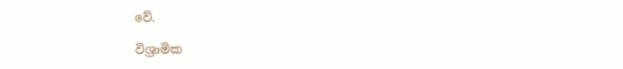වේ.

විශ්‍රාමික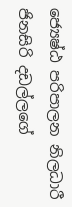ජ්‍යෙෂ්ඨ පරිපාලන නිලධාරී
ජිනසිරි දඩල්ලගේ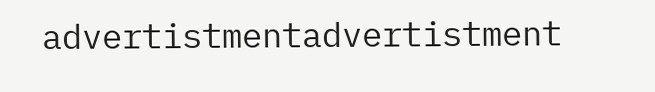advertistmentadvertistment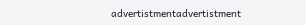advertistmentadvertistment